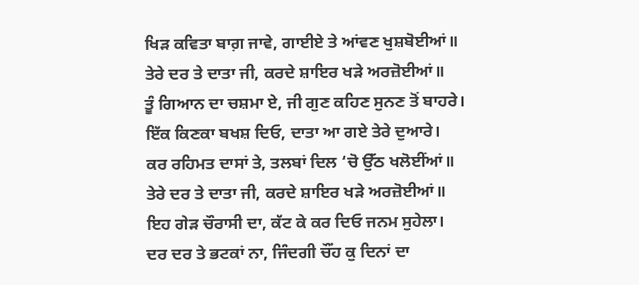ਖਿੜ ਕਵਿਤਾ ਬਾਗ਼ ਜਾਵੇ, ਗਾਈਏ ਤੇ ਆਂਵਣ ਖੁਸ਼ਬੋਈਆਂ॥
ਤੇਰੇ ਦਰ ਤੇ ਦਾਤਾ ਜੀ, ਕਰਦੇ ਸ਼ਾਇਰ ਖੜੇ ਅਰਜ਼ੋਈਆਂ॥
ਤੂੰ ਗਿਆਨ ਦਾ ਚਸ਼ਮਾ ਏ, ਜੀ ਗੁਣ ਕਹਿਣ ਸੁਨਣ ਤੋਂ ਬਾਹਰੇ।
ਇੱਕ ਕਿਣਕਾ ਬਖਸ਼ ਦਿਓ, ਦਾਤਾ ਆ ਗਏ ਤੇਰੇ ਦੁਆਰੇ।
ਕਰ ਰਹਿਮਤ ਦਾਸਾਂ ਤੇ, ਤਲਬਾਂ ਦਿਲ ‘ਚੋ ਉੱਠ ਖਲੋਈਂਆਂ॥
ਤੇਰੇ ਦਰ ਤੇ ਦਾਤਾ ਜੀ, ਕਰਦੇ ਸ਼ਾਇਰ ਖੜੇ ਅਰਜ਼ੋਈਆਂ॥
ਇਹ ਗੇੜ ਚੌਰਾਸੀ ਦਾ, ਕੱਟ ਕੇ ਕਰ ਦਿਓ ਜਨਮ ਸੁਹੇਲਾ।
ਦਰ ਦਰ ਤੇ ਭਟਕਾਂ ਨਾ, ਜਿੰਦਗੀ ਚੌਂਹ ਕੁ ਦਿਨਾਂ ਦਾ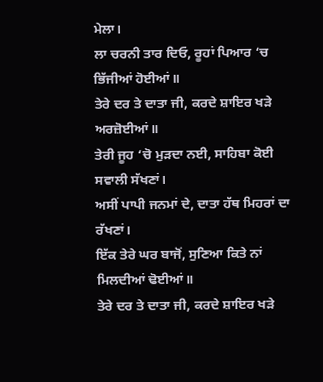ਮੇਲਾ।
ਲਾ ਚਰਨੀ ਤਾਰ ਦਿਓ, ਰੂਹਾਂ ਪਿਆਰ ‘ਚ ਭਿੱਜੀਆਂ ਹੋਈਆਂ॥
ਤੇਰੇ ਦਰ ਤੇ ਦਾਤਾ ਜੀ, ਕਰਦੇ ਸ਼ਾਇਰ ਖੜੇ ਅਰਜ਼ੋਈਆਂ॥
ਤੇਰੀ ਜੂਹ ‘ਚੋ ਮੁੜਦਾ ਨਈ, ਸਾਹਿਬਾ ਕੋਈ ਸਵਾਲੀ ਸੱਖਣਾਂ।
ਅਸੀਂ ਪਾਪੀ ਜਨਮਾਂ ਦੇ, ਦਾਤਾ ਹੱਥ ਮਿਹਰਾਂ ਦਾ ਰੱਖਣਾਂ।
ਇੱਕ ਤੇਰੇ ਘਰ ਬਾਜੋਂ, ਸੁਣਿਆ ਕਿਤੇ ਨਾਂ ਮਿਲਦੀਆਂ ਢੋਈਆਂ॥
ਤੇਰੇ ਦਰ ਤੇ ਦਾਤਾ ਜੀ, ਕਰਦੇ ਸ਼ਾਇਰ ਖੜੇ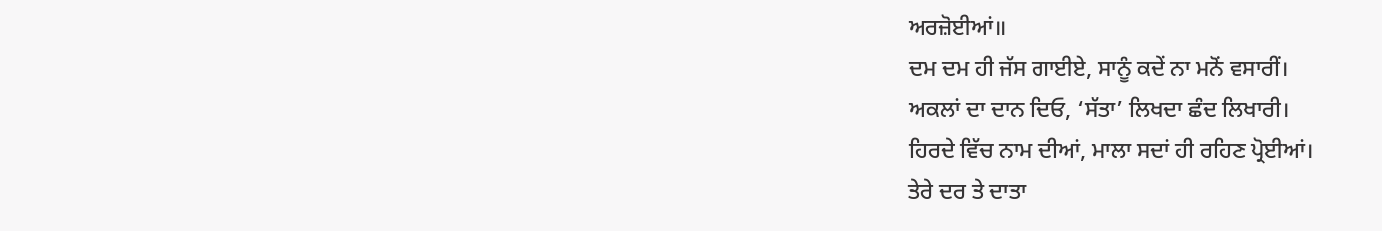ਅਰਜ਼ੋਈਆਂ॥
ਦਮ ਦਮ ਹੀ ਜੱਸ ਗਾਈਏ, ਸਾਨੂੰ ਕਦੇਂ ਨਾ ਮਨੋਂ ਵਸਾਰੀਂ।
ਅਕਲਾਂ ਦਾ ਦਾਨ ਦਿਓ, ‘ਸੱਤਾ’ ਲਿਖਦਾ ਛੰਦ ਲਿਖਾਰੀ।
ਹਿਰਦੇ ਵਿੱਚ ਨਾਮ ਦੀਆਂ, ਮਾਲਾ ਸਦਾਂ ਹੀ ਰਹਿਣ ਪ੍ਰੋਈਆਂ।
ਤੇਰੇ ਦਰ ਤੇ ਦਾਤਾ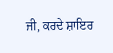ਜੀ, ਕਰਦੇ ਸ਼ਾਇਰ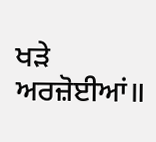ਖੜੇ ਅਰਜ਼ੋਈਆਂ॥